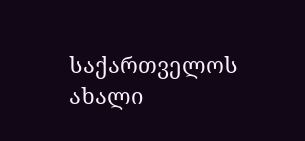საქართველოს ახალი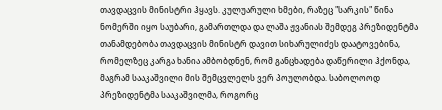თავდაცვის მინისტრი ჰყავს. კულუარული ხმები, რაზეც "სარკის" წინა ნომერში იყო საუბარი, გამართლდა და ლაშა ჟვანიას შემდეგ პრეზიდენტმა თანამდებობა თავდაცვის მინისტრ დავით სიხარულიძეს დაატოვებინა, რომელზეც კარგა ხანია ამბობდნენ, რომ განცხადება დაწერილი ჰქონდა, მაგრამ სააკაშვილი მის შემცვლელს ვერ პოულობდა. საბოლოოდ პრეზიდენტმა სააკაშვილმა, როგორც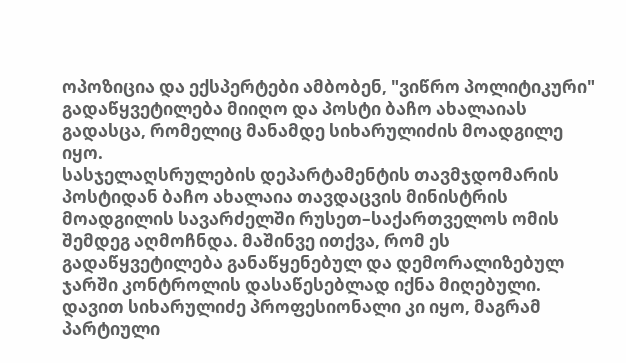ოპოზიცია და ექსპერტები ამბობენ, "ვიწრო პოლიტიკური" გადაწყვეტილება მიიღო და პოსტი ბაჩო ახალაიას გადასცა, რომელიც მანამდე სიხარულიძის მოადგილე იყო.
სასჯელაღსრულების დეპარტამენტის თავმჯდომარის პოსტიდან ბაჩო ახალაია თავდაცვის მინისტრის მოადგილის სავარძელში რუსეთ–საქართველოს ომის შემდეგ აღმოჩნდა. მაშინვე ითქვა, რომ ეს გადაწყვეტილება განაწყენებულ და დემორალიზებულ ჯარში კონტროლის დასაწესებლად იქნა მიღებული. დავით სიხარულიძე პროფესიონალი კი იყო, მაგრამ პარტიული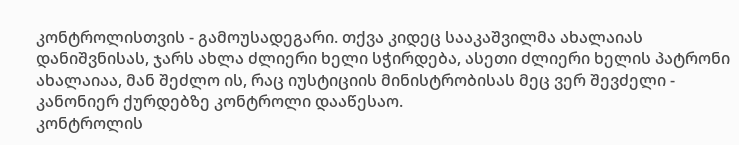კონტროლისთვის - გამოუსადეგარი. თქვა კიდეც სააკაშვილმა ახალაიას დანიშვნისას, ჯარს ახლა ძლიერი ხელი სჭირდება, ასეთი ძლიერი ხელის პატრონი ახალაიაა, მან შეძლო ის, რაც იუსტიციის მინისტრობისას მეც ვერ შევძელი - კანონიერ ქურდებზე კონტროლი დააწესაო.
კონტროლის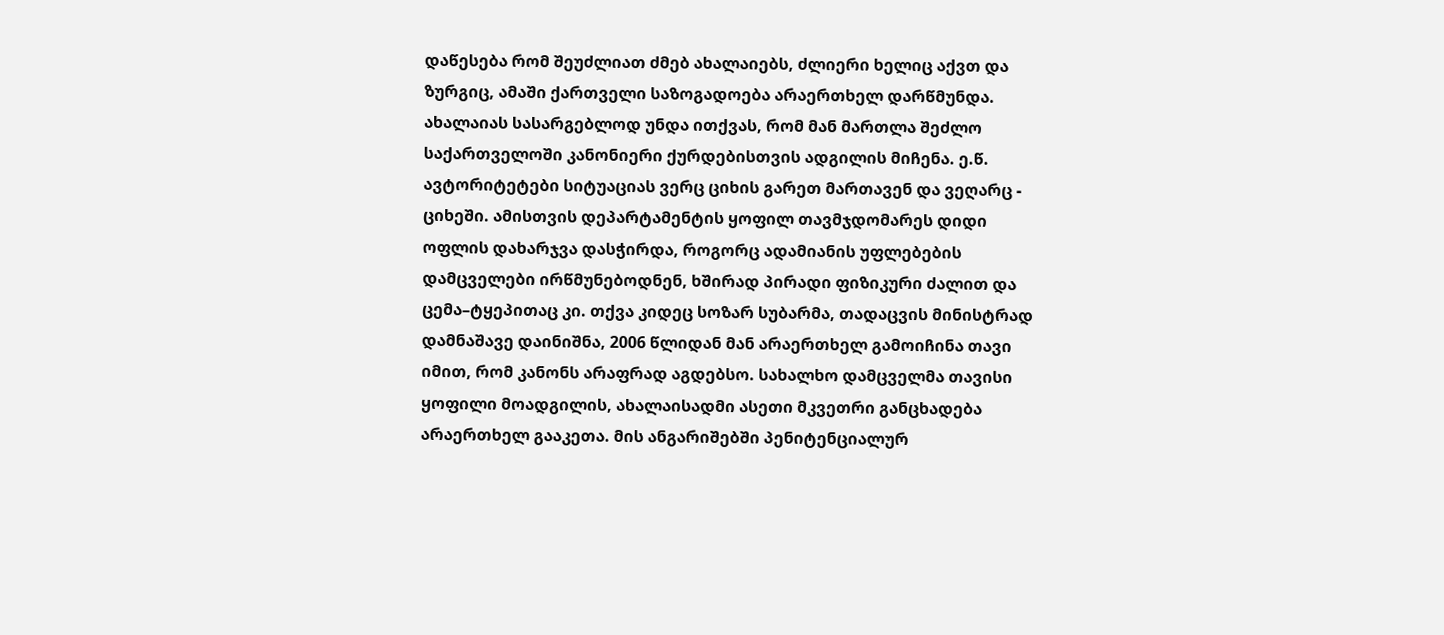დაწესება რომ შეუძლიათ ძმებ ახალაიებს, ძლიერი ხელიც აქვთ და ზურგიც, ამაში ქართველი საზოგადოება არაერთხელ დარწმუნდა. ახალაიას სასარგებლოდ უნდა ითქვას, რომ მან მართლა შეძლო საქართველოში კანონიერი ქურდებისთვის ადგილის მიჩენა. ე.წ. ავტორიტეტები სიტუაციას ვერც ციხის გარეთ მართავენ და ვეღარც - ციხეში. ამისთვის დეპარტამენტის ყოფილ თავმჯდომარეს დიდი ოფლის დახარჯვა დასჭირდა, როგორც ადამიანის უფლებების დამცველები ირწმუნებოდნენ, ხშირად პირადი ფიზიკური ძალით და ცემა–ტყეპითაც კი. თქვა კიდეც სოზარ სუბარმა, თადაცვის მინისტრად დამნაშავე დაინიშნა, 2006 წლიდან მან არაერთხელ გამოიჩინა თავი იმით, რომ კანონს არაფრად აგდებსო. სახალხო დამცველმა თავისი ყოფილი მოადგილის, ახალაისადმი ასეთი მკვეთრი განცხადება არაერთხელ გააკეთა. მის ანგარიშებში პენიტენციალურ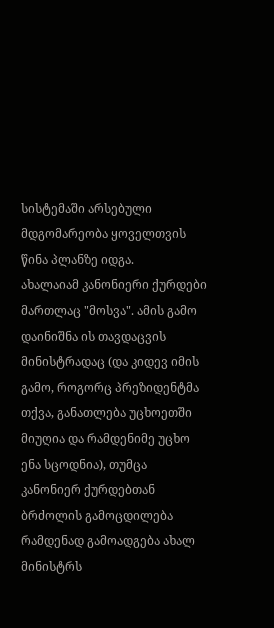სისტემაში არსებული მდგომარეობა ყოველთვის წინა პლანზე იდგა.
ახალაიამ კანონიერი ქურდები მართლაც "მოსვა". ამის გამო დაინიშნა ის თავდაცვის მინისტრადაც (და კიდევ იმის გამო, როგორც პრეზიდენტმა თქვა, განათლება უცხოეთში მიუღია და რამდენიმე უცხო ენა სცოდნია), თუმცა კანონიერ ქურდებთან ბრძოლის გამოცდილება რამდენად გამოადგება ახალ მინისტრს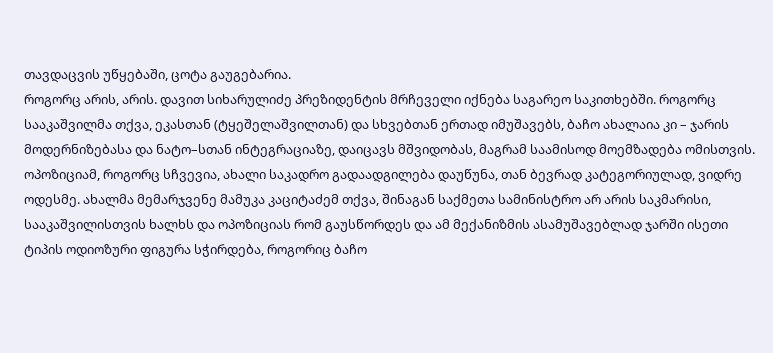თავდაცვის უწყებაში, ცოტა გაუგებარია.
როგორც არის, არის. დავით სიხარულიძე პრეზიდენტის მრჩეველი იქნება საგარეო საკითხებში. როგორც სააკაშვილმა თქვა, ეკასთან (ტყეშელაშვილთან) და სხვებთან ერთად იმუშავებს, ბაჩო ახალაია კი – ჯარის მოდერნიზებასა და ნატო–სთან ინტეგრაციაზე, დაიცავს მშვიდობას, მაგრამ საამისოდ მოემზადება ომისთვის.
ოპოზიციამ, როგორც სჩვევია, ახალი საკადრო გადაადგილება დაუწუნა, თან ბევრად კატეგორიულად, ვიდრე ოდესმე. ახალმა მემარჯვენე მამუკა კაციტაძემ თქვა, შინაგან საქმეთა სამინისტრო არ არის საკმარისი, სააკაშვილისთვის ხალხს და ოპოზიციას რომ გაუსწორდეს და ამ მექანიზმის ასამუშავებლად ჯარში ისეთი ტიპის ოდიოზური ფიგურა სჭირდება, როგორიც ბაჩო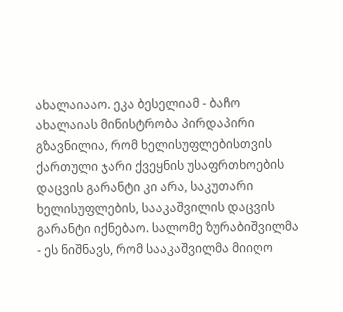ახალაიააო. ეკა ბესელიამ - ბაჩო ახალაიას მინისტრობა პირდაპირი გზავნილია, რომ ხელისუფლებისთვის ქართული ჯარი ქვეყნის უსაფრთხოების დაცვის გარანტი კი არა, საკუთარი ხელისუფლების, სააკაშვილის დაცვის გარანტი იქნებაო. სალომე ზურაბიშვილმა - ეს ნიშნავს, რომ სააკაშვილმა მიიღო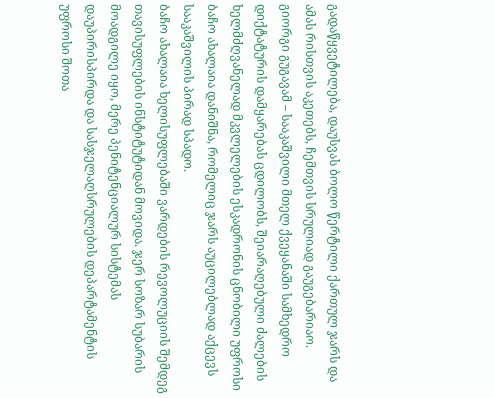გადაწყვეტილება, დაუსვას ბოლო წერტილი ქართულ ჯარს და ამას რისთვის აკეთებს, ჩემთვის სრულიად გაუგებარიაო. გიორგი გუგავამ – სააკაშვილი მთელ ქვეყანაში სამხედრო დიქტატურის დამყარებას ცდილობს, შეიარაღებული ძალების ხელმძღვანელად მკვლელების ესკადრონის ცნობილი უფროსი ბაჩო ახალაია დანიშნა, რომელიც ჯარს აუცილებლად აქცევს სააკაშვილის პირად სპადო.
ბაჩო ახალაია ხელისუფლებაში ვარდების რევოლუციის შემდეგ თავისუფლების ინსტიტუტიდან მოვიდა. ჯერ სოზარ სუბარის მოადგილე იყო, მერე პენიტენციალურ სისტემას დაუპირისპირდა და სასჯელაღსრულების დეპარტამენტის უფროსი შოთა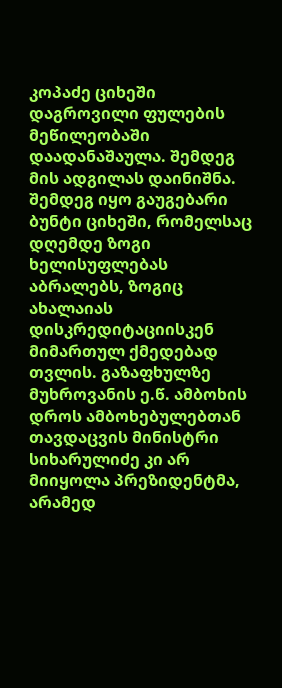კოპაძე ციხეში დაგროვილი ფულების მეწილეობაში დაადანაშაულა. შემდეგ მის ადგილას დაინიშნა. შემდეგ იყო გაუგებარი ბუნტი ციხეში, რომელსაც დღემდე ზოგი ხელისუფლებას აბრალებს, ზოგიც ახალაიას დისკრედიტაციისკენ მიმართულ ქმედებად თვლის. გაზაფხულზე მუხროვანის ე.წ. ამბოხის დროს ამბოხებულებთან თავდაცვის მინისტრი სიხარულიძე კი არ მიიყოლა პრეზიდენტმა, არამედ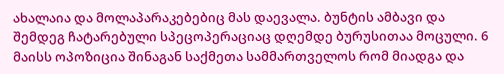ახალაია და მოლაპარაკებებიც მას დაევალა. ბუნტის ამბავი და შემდეგ ჩატარებული სპეცოპერაციაც დღემდე ბურუსითაა მოცული. 6 მაისს ოპოზიცია შინაგან საქმეთა სამმართველოს რომ მიადგა და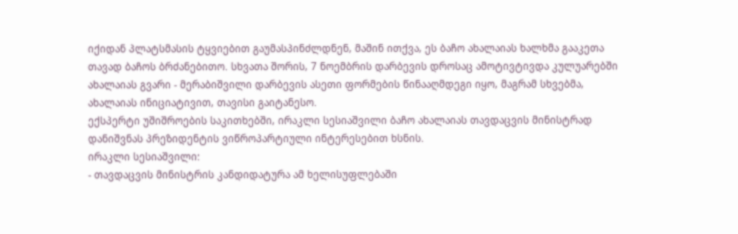იქიდან პლატსმასის ტყვიებით გაუმასპინძლდნენ, მაშინ ითქვა, ეს ბაჩო ახალაიას ხალხმა გააკეთა თავად ბაჩოს ბრძანებითო. სხვათა შორის, 7 ნოემბრის დარბევის დროსაც ამოტივტივდა კულუარებში ახალაიას გვარი - მერაბიშვილი დარბევის ასეთი ფორმების წინააღმდეგი იყო, მაგრამ სხვებმა, ახალაიას ინიციატივით, თავისი გაიტანესო.
ექსპერტი უშიშროების საკითხებში, ირაკლი სესიაშვილი ბაჩო ახალაიას თავდაცვის მინისტრად დანიშვნას პრეზიდენტის ვიწროპარტიული ინტერესებით ხსნის.
ირაკლი სესიაშვილი:
- თავდაცვის მინისტრის კანდიდატურა ამ ხელისუფლებაში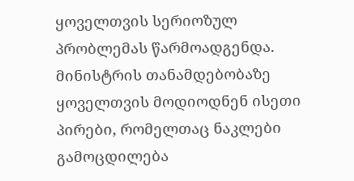ყოველთვის სერიოზულ პრობლემას წარმოადგენდა. მინისტრის თანამდებობაზე ყოველთვის მოდიოდნენ ისეთი პირები, რომელთაც ნაკლები გამოცდილება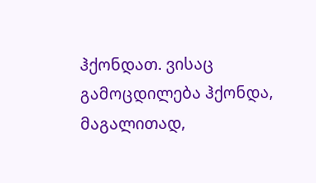ჰქონდათ. ვისაც გამოცდილება ჰქონდა, მაგალითად,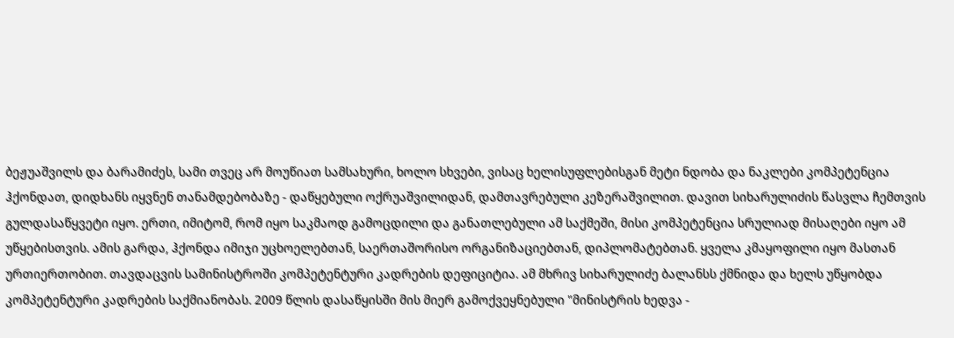ბეჟუაშვილს და ბარამიძეს, სამი თვეც არ მოუწიათ სამსახური, ხოლო სხვები, ვისაც ხელისუფლებისგან მეტი ნდობა და ნაკლები კომპეტენცია ჰქონდათ, დიდხანს იყვნენ თანამდებობაზე - დაწყებული ოქრუაშვილიდან, დამთავრებული კეზერაშვილით. დავით სიხარულიძის წასვლა ჩემთვის გულდასაწყვეტი იყო. ერთი, იმიტომ, რომ იყო საკმაოდ გამოცდილი და განათლებული ამ საქმეში, მისი კომპეტენცია სრულიად მისაღები იყო ამ უწყებისთვის. ამის გარდა, ჰქონდა იმიჯი უცხოელებთან, საერთაშორისო ორგანიზაციებთან, დიპლომატებთან. ყველა კმაყოფილი იყო მასთან ურთიერთობით. თავდაცვის სამინისტროში კომპეტენტური კადრების დეფიციტია. ამ მხრივ სიხარულიძე ბალანსს ქმნიდა და ხელს უწყობდა კომპეტენტური კადრების საქმიანობას. 2009 წლის დასაწყისში მის მიერ გამოქვეყნებული "მინისტრის ხედვა -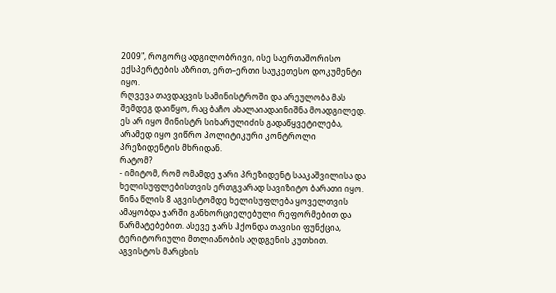2009", როგორც ადგილობრივი, ისე საერთაშორისო ექსპერტების აზრით, ერთ–ერთი საუკეთესო დოკუმენტი იყო.
რღვევა თავდაცვის სამინისტროში და არეულობა მას შემდეგ დაიწყო, რაც ბაჩო ახალაიადაინიშნა მოადგილედ. ეს არ იყო მინისტრ სიხარულიძის გადაწყვეტილება, არამედ იყო ვიწრო პოლიტიკური კონტროლი პრეზიდენტის მხრიდან.
რატომ?
- იმიტომ, რომ ომამდე ჯარი პრეზიდენტ სააკაშვილისა და ხელისუფლებისთვის ერთგვარად სავიზიტო ბარათი იყო. წინა წლის 8 აგვისტომდე ხელისუფლება ყოველთვის ამაყობდა ჯარში განხორციელებული რეფორმებით და წარმატებებით. ასევე ჯარს ჰქონდა თავისი ფუნქცია, ტერიტორიული მთლიანობის აღდგენის კუთხით. აგვისტოს მარცხის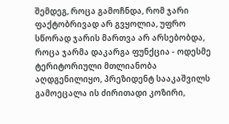შემდეგ, როცა გამოჩნდა, რომ ჯარი ფაქტობრივად არ გვყოლია, უფრო სწორად ჯარის მართვა არ არსებობდა, როცა ჯარმა დაკარგა ფუნქცია - ოდესმე ტერიტორიული მთლიანობა აღდგენილიყო, პრეზიდენტ სააკაშვილს გამოეცალა ის ძირითადი კოზირი,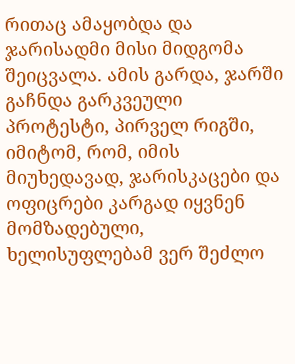რითაც ამაყობდა და ჯარისადმი მისი მიდგომა შეიცვალა. ამის გარდა, ჯარში გაჩნდა გარკვეული პროტესტი, პირველ რიგში, იმიტომ, რომ, იმის მიუხედავად, ჯარისკაცები და ოფიცრები კარგად იყვნენ მომზადებული, ხელისუფლებამ ვერ შეძლო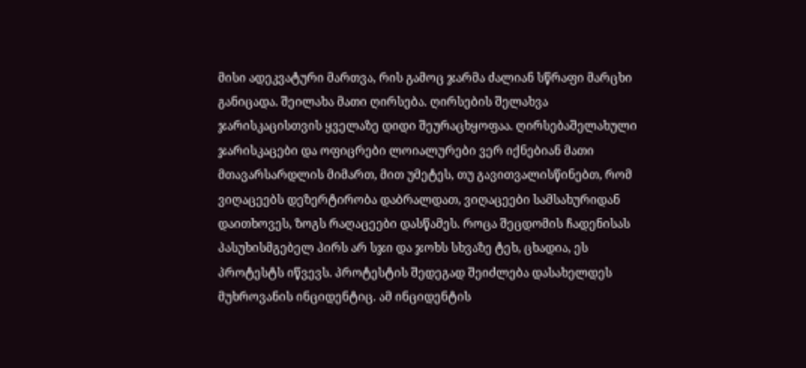მისი ადეკვატური მართვა, რის გამოც ჯარმა ძალიან სწრაფი მარცხი განიცადა. შეილახა მათი ღირსება. ღირსების შელახვა ჯარისკაცისთვის ყველაზე დიდი შეურაცხყოფაა. ღირსებაშელახული ჯარისკაცები და ოფიცრები ლოიალურები ვერ იქნებიან მათი მთავარსარდლის მიმართ, მით უმეტეს, თუ გავითვალისწინებთ, რომ ვიღაცეებს დეზერტირობა დაბრალდათ, ვიღაცეები სამსახურიდან დაითხოვეს, ზოგს რაღაცეები დასწამეს. როცა შეცდომის ჩადენისას პასუხისმგებელ პირს არ სჯი და ჯოხს სხვაზე ტეხ, ცხადია, ეს პროტესტს იწვევს. პროტესტის შედეგად შეიძლება დასახელდეს მუხროვანის ინციდენტიც. ამ ინციდენტის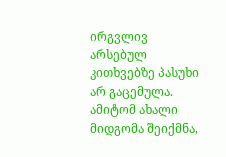ირგვლივ არსებულ კითხვებზე პასუხი არ გაცემულა. ამიტომ ახალი მიდგომა შეიქმნა,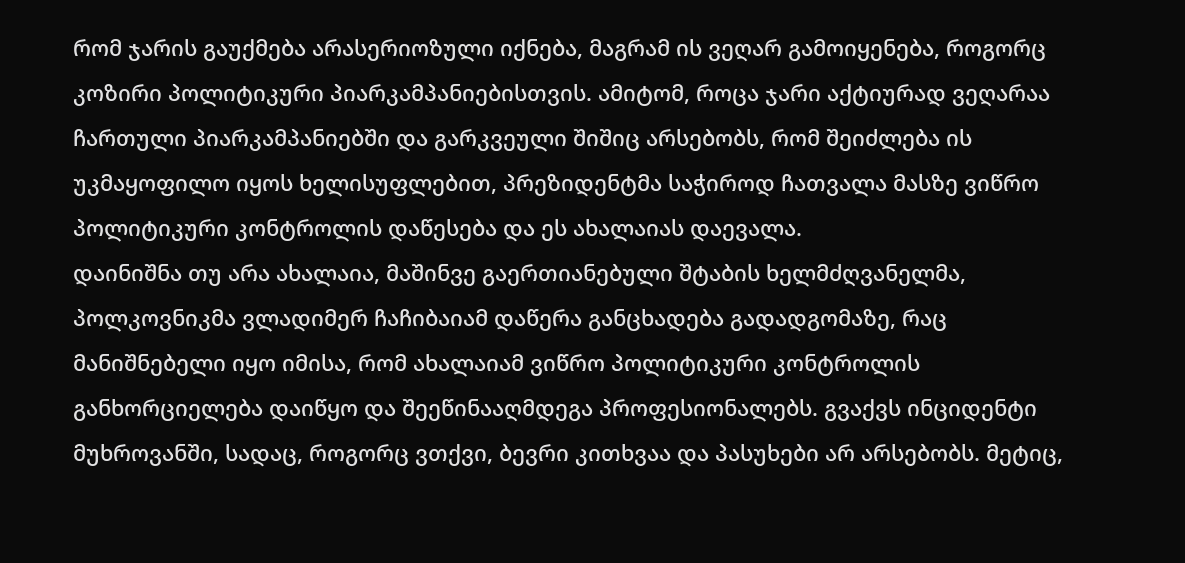რომ ჯარის გაუქმება არასერიოზული იქნება, მაგრამ ის ვეღარ გამოიყენება, როგორც კოზირი პოლიტიკური პიარკამპანიებისთვის. ამიტომ, როცა ჯარი აქტიურად ვეღარაა ჩართული პიარკამპანიებში და გარკვეული შიშიც არსებობს, რომ შეიძლება ის უკმაყოფილო იყოს ხელისუფლებით, პრეზიდენტმა საჭიროდ ჩათვალა მასზე ვიწრო პოლიტიკური კონტროლის დაწესება და ეს ახალაიას დაევალა.
დაინიშნა თუ არა ახალაია, მაშინვე გაერთიანებული შტაბის ხელმძღვანელმა, პოლკოვნიკმა ვლადიმერ ჩაჩიბაიამ დაწერა განცხადება გადადგომაზე, რაც მანიშნებელი იყო იმისა, რომ ახალაიამ ვიწრო პოლიტიკური კონტროლის განხორციელება დაიწყო და შეეწინააღმდეგა პროფესიონალებს. გვაქვს ინციდენტი მუხროვანში, სადაც, როგორც ვთქვი, ბევრი კითხვაა და პასუხები არ არსებობს. მეტიც,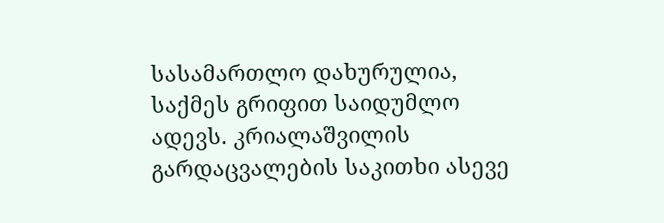სასამართლო დახურულია, საქმეს გრიფით საიდუმლო ადევს. კრიალაშვილის გარდაცვალების საკითხი ასევე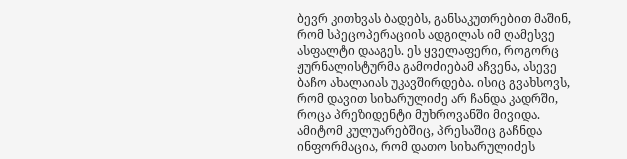ბევრ კითხვას ბადებს, განსაკუთრებით მაშინ, რომ სპეცოპერაციის ადგილას იმ ღამესვე ასფალტი დააგეს. ეს ყველაფერი, როგორც ჟურნალისტურმა გამოძიებამ აჩვენა, ასევე ბაჩო ახალაიას უკავშირდება. ისიც გვახსოვს, რომ დავით სიხარულიძე არ ჩანდა კადრში, როცა პრეზიდენტი მუხროვანში მივიდა. ამიტომ კულუარებშიც, პრესაშიც გაჩნდა ინფორმაცია, რომ დათო სიხარულიძეს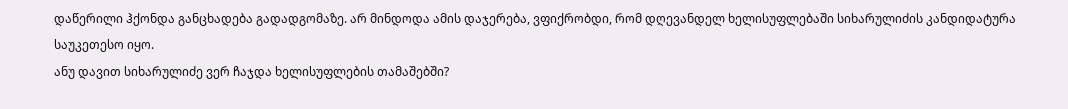დაწერილი ჰქონდა განცხადება გადადგომაზე. არ მინდოდა ამის დაჯერება, ვფიქრობდი, რომ დღევანდელ ხელისუფლებაში სიხარულიძის კანდიდატურა საუკეთესო იყო.
ანუ დავით სიხარულიძე ვერ ჩაჯდა ხელისუფლების თამაშებში?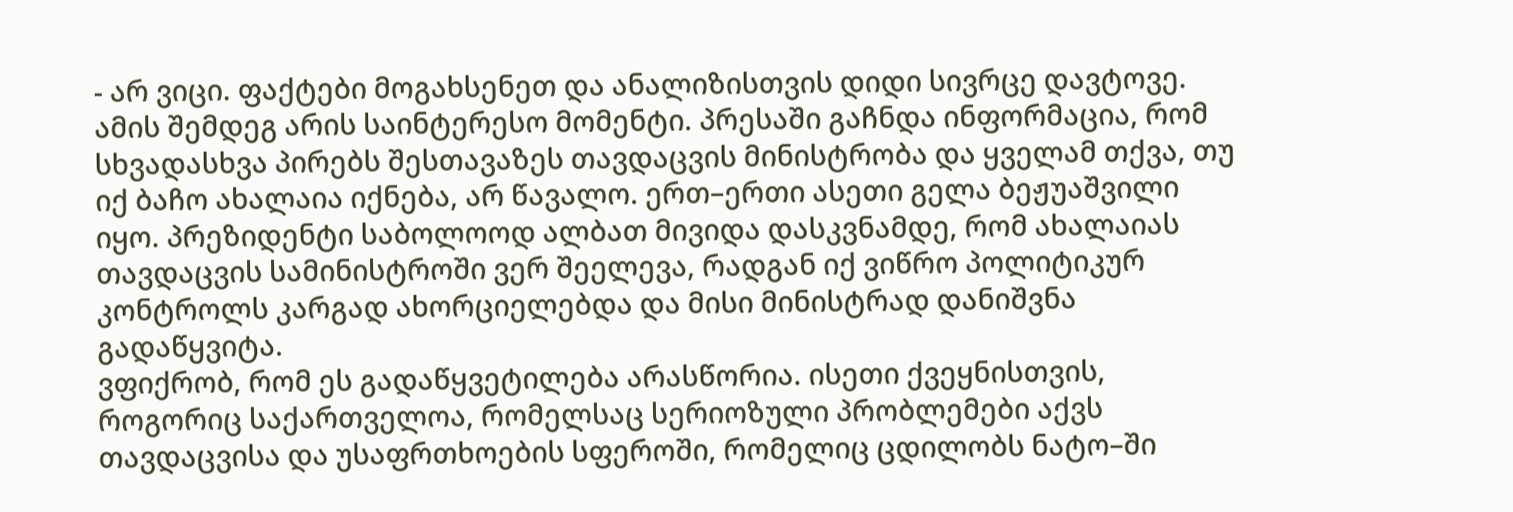- არ ვიცი. ფაქტები მოგახსენეთ და ანალიზისთვის დიდი სივრცე დავტოვე. ამის შემდეგ არის საინტერესო მომენტი. პრესაში გაჩნდა ინფორმაცია, რომ სხვადასხვა პირებს შესთავაზეს თავდაცვის მინისტრობა და ყველამ თქვა, თუ იქ ბაჩო ახალაია იქნება, არ წავალო. ერთ–ერთი ასეთი გელა ბეჟუაშვილი იყო. პრეზიდენტი საბოლოოდ ალბათ მივიდა დასკვნამდე, რომ ახალაიას თავდაცვის სამინისტროში ვერ შეელევა, რადგან იქ ვიწრო პოლიტიკურ კონტროლს კარგად ახორციელებდა და მისი მინისტრად დანიშვნა გადაწყვიტა.
ვფიქრობ, რომ ეს გადაწყვეტილება არასწორია. ისეთი ქვეყნისთვის, როგორიც საქართველოა, რომელსაც სერიოზული პრობლემები აქვს თავდაცვისა და უსაფრთხოების სფეროში, რომელიც ცდილობს ნატო–ში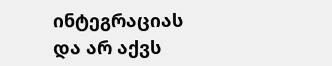ინტეგრაციას და არ აქვს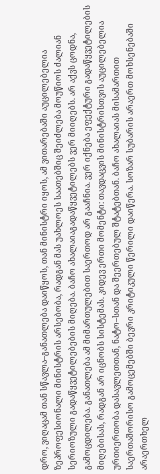დრო, ვიღაცამ თან სწავლა–განათლება დაიწყოს, თან მინისტრი იყოს, ამ ვითარებაში აუცილებელია ზეპროფესიონალი მინისტრის არსებობა, რადგან მას უახლოეს საათებშიც შეიძლება მოუწიოს ძალიან სერიოზული გადაწყვეტილებების მიღება. ბაჩო ახალაიაგადაწყვეტილებს ვერ მიიღებს. არ აქვს ცოდნა, გამოცდილება. განათლება ამ მიმართულებით საერთოდ არ გააჩნია. ვერ იქნება ეფექტური გადაწყვეტილების მიღებისას, რადგან არ იცნობს სისტემას. კიდევ ერთი მომენტი: თავდაცვის მინისტრისთვის აუცილებელია ურთიერთობა დასავლეთთან, ნატო–სთან და შეერთებულ შტატებთან. ბაჩო ახალაიას მისამართით საერთაშორისო გამოცემებში ბევრი კრიტიკული წერილი დაიწერა. სოზარ სუბარის არაერთ მოხსენებაში არაერთხელ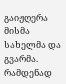გაიჟღერა მისმა სახელმა და გვარმა. რამდენად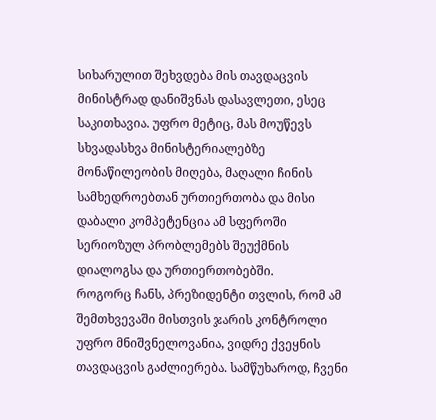სიხარულით შეხვდება მის თავდაცვის მინისტრად დანიშვნას დასავლეთი, ესეც საკითხავია. უფრო მეტიც, მას მოუწევს სხვადასხვა მინისტერიალებზე მონაწილეობის მიღება, მაღალი ჩინის სამხედროებთან ურთიერთობა და მისი დაბალი კომპეტენცია ამ სფეროში სერიოზულ პრობლემებს შეუქმნის დიალოგსა და ურთიერთობებში.
როგორც ჩანს, პრეზიდენტი თვლის, რომ ამ შემთხვევაში მისთვის ჯარის კონტროლი უფრო მნიშვნელოვანია, ვიდრე ქვეყნის თავდაცვის გაძლიერება. სამწუხაროდ, ჩვენი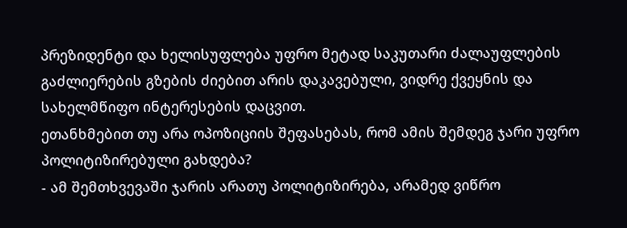პრეზიდენტი და ხელისუფლება უფრო მეტად საკუთარი ძალაუფლების გაძლიერების გზების ძიებით არის დაკავებული, ვიდრე ქვეყნის და სახელმწიფო ინტერესების დაცვით.
ეთანხმებით თუ არა ოპოზიციის შეფასებას, რომ ამის შემდეგ ჯარი უფრო პოლიტიზირებული გახდება?
- ამ შემთხვევაში ჯარის არათუ პოლიტიზირება, არამედ ვიწრო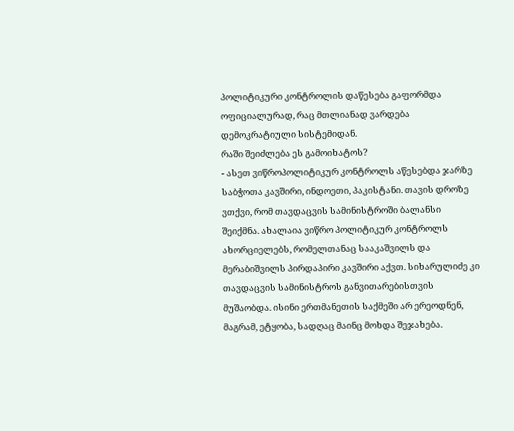პოლიტიკური კონტროლის დაწესება გაფორმდა ოფიციალურად, რაც მთლიანად ვარდება დემოკრატიული სისტემიდან.
რაში შეიძლება ეს გამოიხატოს?
- ასეთ ვიწროპოლიტიკურ კონტროლს აწესებდა ჯარზე საბჭოთა კავშირი, ინდოეთი, პაკისტანი. თავის დროზე ვთქვი, რომ თავდაცვის სამინისტროში ბალანსი შეიქმნა. ახალაია ვიწრო პოლიტიკურ კონტროლს ახორციელებს, რომელთანაც სააკაშვილს და მერაბიშვილს პირდაპირი კავშირი აქვთ. სიხარულიძე კი თავდაცვის სამინისტროს განვითარებისთვის მუშაობდა. ისინი ერთმანეთის საქმეში არ ერეოდნენ, მაგრამ, ეტყობა, სადღაც მაინც მოხდა შეჯახება.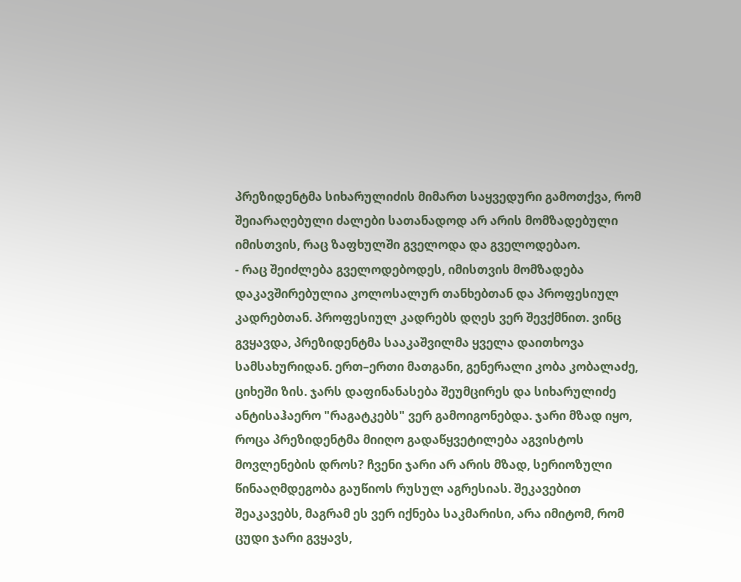პრეზიდენტმა სიხარულიძის მიმართ საყვედური გამოთქვა, რომ შეიარაღებული ძალები სათანადოდ არ არის მომზადებული იმისთვის, რაც ზაფხულში გველოდა და გველოდებაო.
- რაც შეიძლება გველოდებოდეს, იმისთვის მომზადება დაკავშირებულია კოლოსალურ თანხებთან და პროფესიულ კადრებთან. პროფესიულ კადრებს დღეს ვერ შევქმნით. ვინც გვყავდა, პრეზიდენტმა სააკაშვილმა ყველა დაითხოვა სამსახურიდან. ერთ–ერთი მათგანი, გენერალი კობა კობალაძე, ციხეში ზის. ჯარს დაფინანასება შეუმცირეს და სიხარულიძე ანტისაჰაერო "რაგატკებს" ვერ გამოიგონებდა. ჯარი მზად იყო, როცა პრეზიდენტმა მიიღო გადაწყვეტილება აგვისტოს მოვლენების დროს? ჩვენი ჯარი არ არის მზად, სერიოზული წინააღმდეგობა გაუწიოს რუსულ აგრესიას. შეკავებით შეაკავებს, მაგრამ ეს ვერ იქნება საკმარისი, არა იმიტომ, რომ ცუდი ჯარი გვყავს,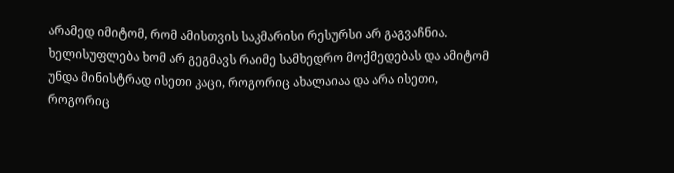არამედ იმიტომ, რომ ამისთვის საკმარისი რესურსი არ გაგვაჩნია.
ხელისუფლება ხომ არ გეგმავს რაიმე სამხედრო მოქმედებას და ამიტომ უნდა მინისტრად ისეთი კაცი, როგორიც ახალაიაა და არა ისეთი, როგორიც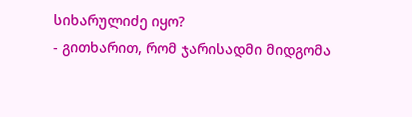სიხარულიძე იყო?
- გითხარით, რომ ჯარისადმი მიდგომა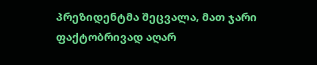პრეზიდენტმა შეცვალა, მათ ჯარი ფაქტობრივად აღარ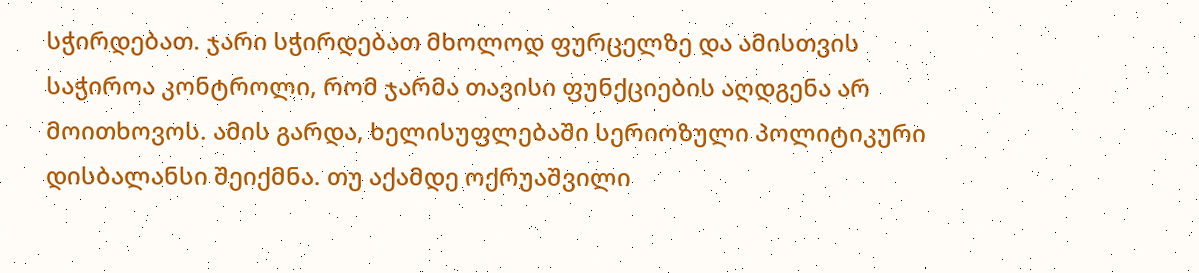სჭირდებათ. ჯარი სჭირდებათ მხოლოდ ფურცელზე და ამისთვის საჭიროა კონტროლი, რომ ჯარმა თავისი ფუნქციების აღდგენა არ მოითხოვოს. ამის გარდა, ხელისუფლებაში სერიოზული პოლიტიკური დისბალანსი შეიქმნა. თუ აქამდე ოქრუაშვილი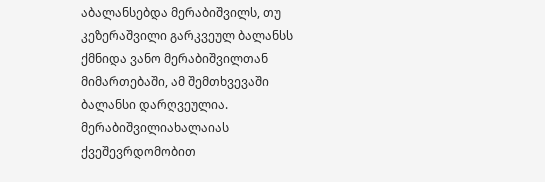აბალანსებდა მერაბიშვილს, თუ კეზერაშვილი გარკვეულ ბალანსს ქმნიდა ვანო მერაბიშვილთან მიმართებაში, ამ შემთხვევაში ბალანსი დარღვეულია. მერაბიშვილიახალაიას ქვეშევრდომობით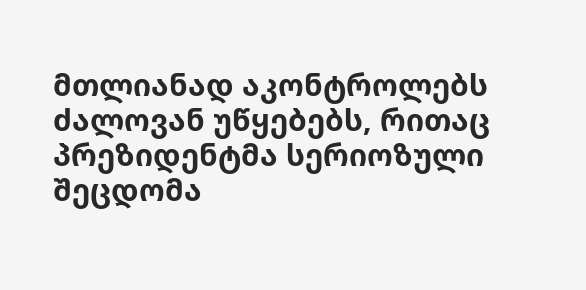მთლიანად აკონტროლებს ძალოვან უწყებებს, რითაც პრეზიდენტმა სერიოზული შეცდომა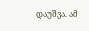დაუშვა. ამ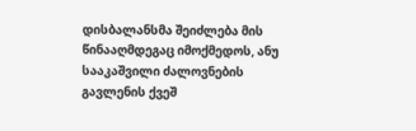დისბალანსმა შეიძლება მის წინააღმდეგაც იმოქმედოს, ანუ სააკაშვილი ძალოვნების გავლენის ქვეშ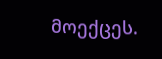მოექცეს.